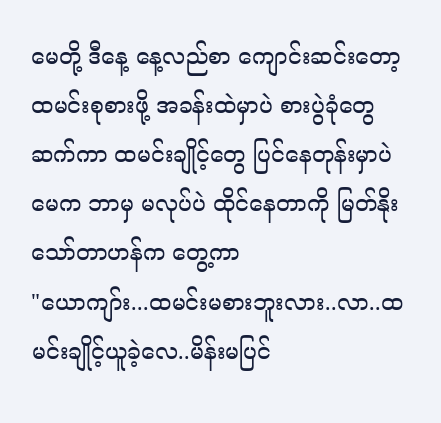မေတို့ ဒီနေ့ နေ့လည်စာ ကျောင်းဆင်းတော့ ထမင်းစုစားဖို့ အခန်းထဲမှာပဲ စားပွဲခုံတွေ ဆက်ကာ ထမင်းချိုင့်တွေ ပြင်နေတုန်းမှာပဲ မေက ဘာမှ မလုပ်ပဲ ထိုင်နေတာကို မြတ်နိုးသော်တာဟန်က တွေ့ကာ
"ယောကျာ်း...ထမင်းမစားဘူးလား..လာ..ထမင်းချိုင့်ယူခဲ့လေ..မိန်းမပြင်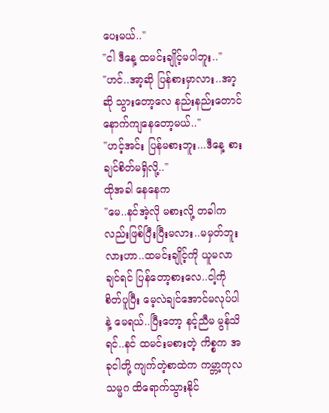ပေးမယ်.."
"ငါ ဒီနေ့ ထမင်းချိုင့်မပါဘူး.."
"ဟင်..အာ့ဆို ပြန်စားမှာလား..အာ့ဆို သွားတော့လေ နည်းနည်းတောင်နောက်ကျနေတော့မယ်.."
"ဟင့်အင်း ပြန်မစားဘူး...ဒီနေ့ စားချင်စိတ်မရှိလို့.."
ထိုအခါ နေနေက
"မေ..နင်အဲ့လို မစားလို့ တခါကလည်းဖြစ်ပြီးပြီးမလား..မမှတ်ဘူးလားဟာ..ထမင်းချိုင့်ကို ယူမလာချင်ရင် ပြန်တော့စားလေ..ငါ့ကို စိတ်ပူပြီး မေ့လဲချင်အောင်မလုပ်ပါနဲ့ မေရယ်..ပြီးတော့ နင့်ညီမ မွန်သိရင်..နင် ထမင်းမစားတဲ့ ကိစ္စက အခုငါတို့ ကျက်တဲ့စာထဲက ကမ္ဘာ့ကုလသမ္မဂ ထိရောက်သွားနိုင်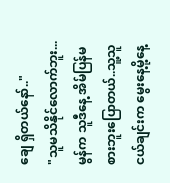ချေ ရှိတယ်နော်.."
"သူမသိနိုင်လောက်ဘူး...မွန်က သူဒီနေ့ အိမ်ပြန်မစားဘူးပြောတယ်..သူ့သူငယ်ချင်းက မွေးနေ့မို့နေ့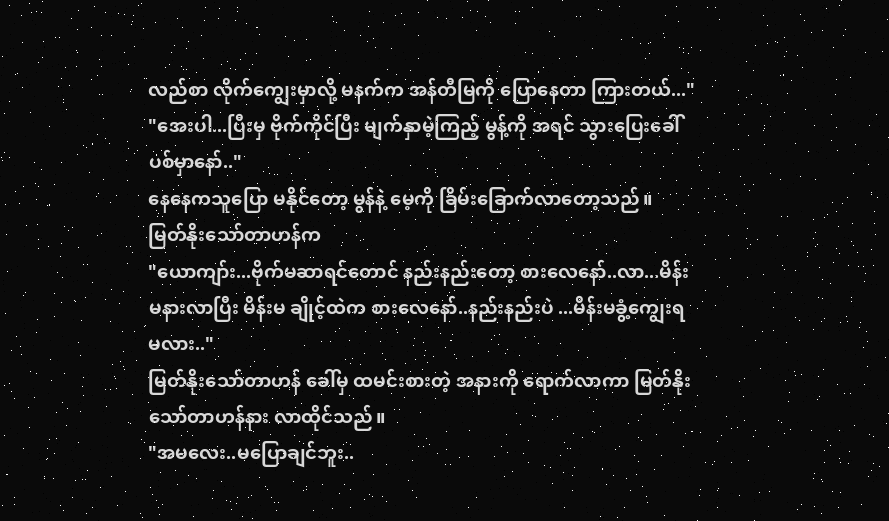လည်စာ လိုက်ကျွေးမှာလို့ မနက်က အန်တီမြကို ပြောနေတာ ကြားတယ်..."
"အေးပါ...ပြီးမှ ဗိုက်ကိုင်ပြီး မျက်နှာမဲ့ကြည့် မွန့်ကို အရင် သွားပြေးခေါ်ပစ်မှာနော်.."
နေနေကသူပြော မနိုင်တော့ မွန်နဲ့ မေ့ကို ခြိမ်းခြောက်လာတော့သည်။
မြတ်နိုးသော်တာဟန်က
"ယောကျာ်း...ဗိုက်မဆာရင်တောင် နည်းနည်းတော့ စားလေနော်..လာ...မိန်းမနားလာပြီး မိန်းမ ချိုင့်ထဲက စားလေနော်..နည်းနည်းပဲ ...မိန်းမခွံ့ကျွေးရမလား.."
မြတ်နိုးသော်တာဟန် ခေါ်မှ ထမင်းစားတဲ့ အနားကို ရောက်လာကာ မြတ်နိုးသော်တာဟန်နား လာထိုင်သည်။
"အမလေး..မပြောချင်ဘူး..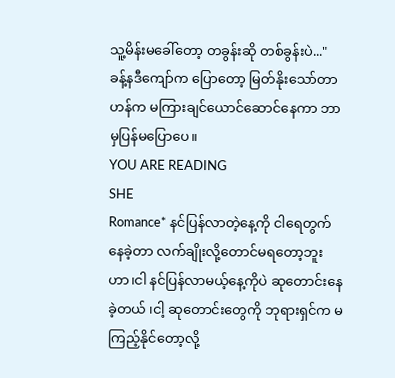သူ့မိန်းမခေါ်တော့ တခွန်းဆို တစ်ခွန်းပဲ..."
ခန့်နဒီကျော်က ပြောတော့ မြတ်နိုးသော်တာဟန်က မကြားချင်ယောင်ဆောင်နေကာ ဘာမှပြန်မပြောပေ။
YOU ARE READING
SHE
Romance* နင်ပြန်လာတဲ့နေ့ကို ငါရေတွက်နေခဲ့တာ လက်ချိုးလို့တောင်မရတော့ဘူးဟာ၊ငါ နင်ပြန်လာမယ့်နေ့ကိုပဲ ဆုတောင်းနေခဲ့တယ် ၊ငါ့ ဆုတောင်းတွေကို ဘုရားရှင်က မကြည့်နိုင်တော့လို့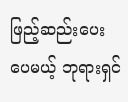ဖြည့်ဆည်းပေးပေမယ့် ဘုရားရှင်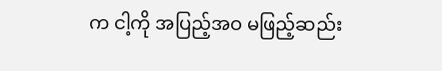က ငါ့ကို အပြည့်အဝ မဖြည့်ဆည်း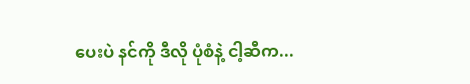ပေးပဲ နင်ကို ဒီလို ပုံစံနဲ့ ငါ့ဆီက...